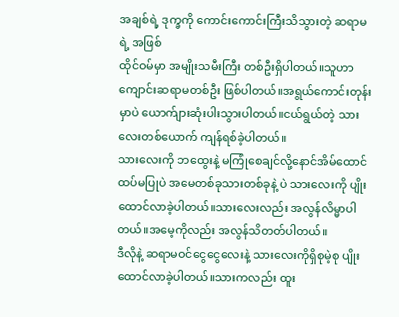အချစ်ရဲ့ ဒုက္ခကို ကောင်းကောင်းကြီးသိသွားတဲ့ ဆရာမရဲ့ အဖြစ်
ထိုင်ဝမ်မှာ အမျိုးသမီးကြီး တစ်ဦးရှိပါတယ်။သူဟာ ကျောင်းဆရာမတစ်ဦး ဖြစ်ပါတယ်။အရွယ်ကောင်းတုန်းမှာပဲ ယောက်ျားဆုံးပါးသွားပါတယ်။ငယ်ရွယ်တဲ့ သားလေးတစ်ယောက် ကျန်ရစ်ခဲ့ပါတယ်။
သားလေးကို ဘထွေးနဲ့ မကြုံစေချင်လို့နောင်အိမ်ထောင်ထပ်မပြုပဲ အမေတစ်ခုသားတစ်ခုနဲ့ ပဲ သားလေးကို ပျိုးထောင်လာခဲ့ပါတယ်။သားလေးလည်း အလွန်လိမ္မာပါတယ်။အမေ့ကိုလည်း အလွန်သိတတ်ပါတယ်။
ဒီလိုနဲ့ ဆရာမဝင်ငွေငွေလေးနဲ့ သားလေးကိုရှိစုမဲ့စု ပျိုးထောင်လာခဲ့ပါတယ်။သားကလည်း ထူး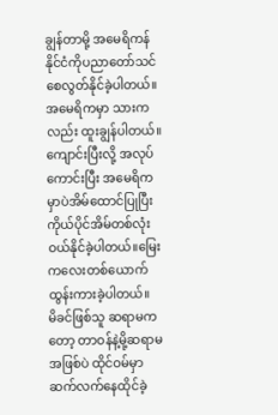ချွန်တာမို့ အမေရိကန်နိုင်ငံကိုပညာတော်သင် စေလွတ်နိုင်ခဲ့ပါတယ်။အမေရိကမှာ သားကလည်း ထူးချွန်ပါတယ်။
ကျောင်းပြီးလို့ အလုပ်ကောင်းပြီး အမေရိကမှာပဲအိမ်ထောင်ပြုပြီး ကိုယ်ပိုင်အိမ်တစ်လုံး ဝယ်နိုင်ခဲ့ပါတယ်။မြေးကလေးတစ်ယောက် ထွန်းကားခဲ့ပါတယ်။
မိခင်ဖြစ်သူ ဆရာမကတော့ တာဝန်နဲ့မို့ဆရာမအဖြစ်ပဲ ထိုင်ဝမ်မှာ ဆက်လက်နေထိုင်ခဲ့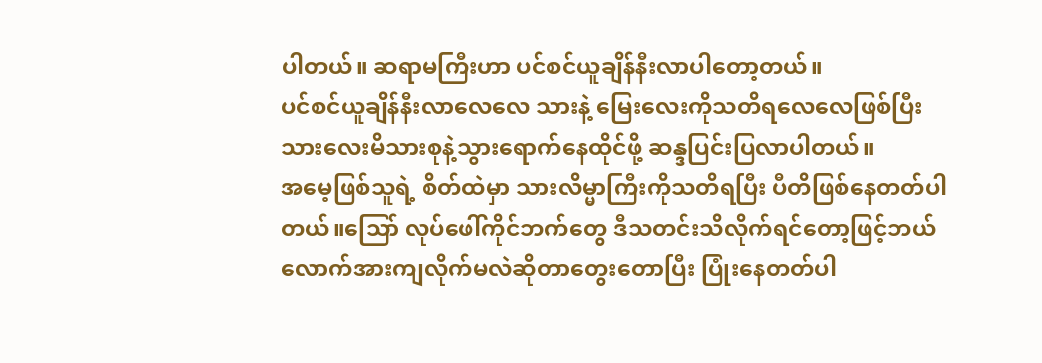ပါတယ်။ ဆရာမကြီးဟာ ပင်စင်ယူချိန်နီးလာပါတော့တယ်။
ပင်စင်ယူချိန်နီးလာလေလေ သားနဲ့ မြေးလေးကိုသတိရလေလေဖြစ်ပြီး သားလေးမိသားစုနဲ့သွားရောက်နေထိုင်ဖို့ ဆန္ဒပြင်းပြလာပါတယ်။
အမေ့ဖြစ်သူရဲ့ စိတ်ထဲမှာ သားလိမ္မာကြီးကိုသတိရပြီး ပီတိဖြစ်နေတတ်ပါတယ်။သြော် လုပ်ဖေါ်ကိုင်ဘက်တွေ ဒီသတင်းသိလိုက်ရင်တော့ဖြင့်ဘယ်လောက်အားကျလိုက်မလဲဆိုတာတွေးတောပြီး ပြုံးနေတတ်ပါ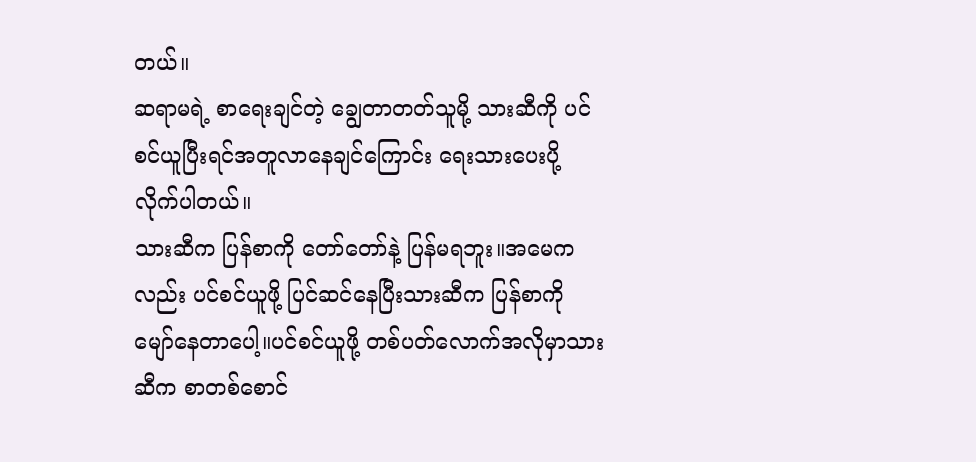တယ်။
ဆရာမရဲ့ စာရေးချင်တဲ့ ချွေတာတတ်သူမို့ သားဆီကို ပင်စင်ယူပြီးရင်အတူလာနေချင်ကြောင်း ရေးသားပေးပို့ လိုက်ပါတယ်။
သားဆီက ပြန်စာကို တော်တော်နဲ့ ပြန်မရဘူး။အမေကလည်း ပင်စင်ယူဖို့ ပြင်ဆင်နေပြီးသားဆီက ပြန်စာကို မျော်နေတာပေါ့။ပင်စင်ယူဖို့ တစ်ပတ်လောက်အလိုမှာသားဆီက စာတစ်စောင်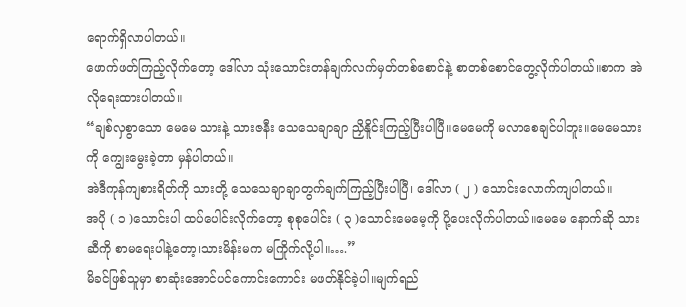ရောက်ရှိလာပါတယ်။
ဖောက်ဖတ်ကြည့်လိုက်တော့ ဒေါ်လာ သုံးသောင်းတန်ချက်လက်မှတ်တစ်စောင်နဲ့ စာတစ်စောင်တွေ့လိုက်ပါတယ်။စာက အဲလိုရေးထားပါတယ်။
“ချစ်လှစွာသော မေမေ သားနဲ့ သားဇနီး သေသေချာချာ ညှိနိူင်းကြည့်ပြီးပါပြီ။မေမေကို မလာစေချင်ပါဘူး။မေမေသားကို ကျွေးမွေးခဲ့တာ မှန်ပါတယ်။
အဲဒီကုန်ကျစားရိတ်ကို သားတို့ သေသေချာချာတွက်ချက်ကြည့်ပြီးပါပြီ၊ ဒေါ်လာ ( ၂ ) သောင်းလောက်ကျပါတယ်။
အပို ( ၁ )သောင်းပါ ထပ်ပေါင်းလိုက်တော့ စုစုပေါင်း ( ၃ )သောင်းမေမေ့ကို ပို့ပေးလိုက်ပါတယ်။မေမေ နောက်ဆို သားဆီကို စာမရေးပါနဲ့တော့၊သားမိန်းမက မကြိုက်လို့ပါ။….”
မိခင်ဖြစ်သူမှာ စာဆုံးအောင်ပင်ကောင်းကောင်း မဖတ်နိုင်ခဲ့ပါ။မျက်ရည်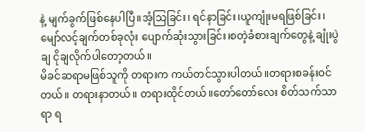နဲ့ မျက်ခွက်ဖြစ်နေပါပြီ။အံ့သြခြင်း၊ ရင်နာခြင်း၊ယူကျုံးမရဖြစ်ခြင်း၊မျော်လင့်ချက်တစ်ခုလုံး ပျောက်ဆုံးသွားခြင်း၊စတဲ့ခံစားချက်တွေနဲ့ ချုံးပွဲချ ငိုချလိုက်ပါတော့တယ်။
မိခင်ဆရာမဖြစ်သူကို တရားက ကယ်တင်သွားပါတယ်။တရားစခန်းဝင်တယ်။ တရားနာတယ်။ တရားထိုင်တယ်။တော်တော်လေး စိတ်သက်သာရာ ရ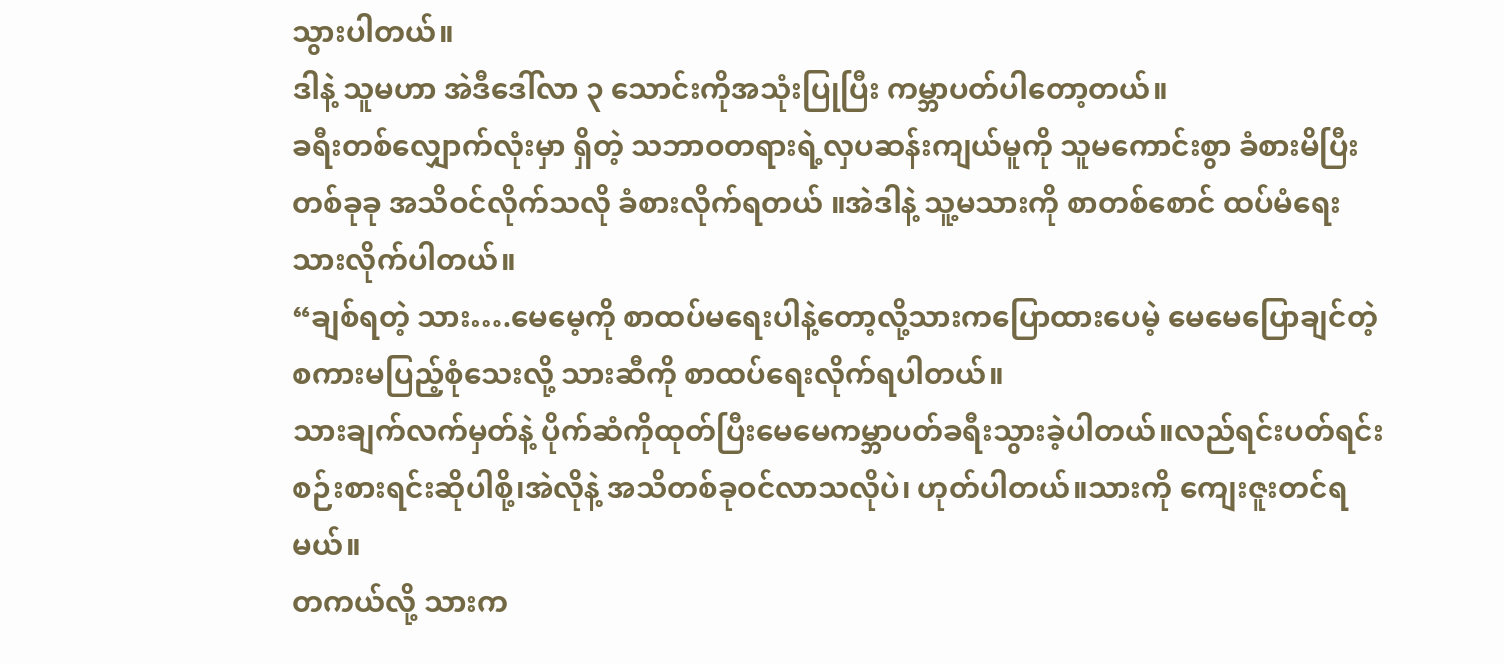သွားပါတယ်။
ဒါနဲ့ သူမဟာ အဲဒီဒေါ်လာ ၃ သောင်းကိုအသုံးပြုပြီး ကမ္ဘာပတ်ပါတော့တယ်။
ခရီးတစ်လျှောက်လုံးမှာ ရှိတဲ့ သဘာဝတရားရဲ့လှပဆန်းကျယ်မူကို သူမကောင်းစွာ ခံစားမိပြီးတစ်ခုခု အသိဝင်လိုက်သလို ခံစားလိုက်ရတယ် ။အဲဒါနဲ့ သူ့မသားကို စာတစ်စောင် ထပ်မံရေးသားလိုက်ပါတယ်။
“ချစ်ရတဲ့ သား….မေမေ့ကို စာထပ်မရေးပါနဲ့တော့လို့သားကပြောထားပေမဲ့ မေမေပြောချင်တဲ့စကားမပြည့်စုံသေးလို့ သားဆီကို စာထပ်ရေးလိုက်ရပါတယ်။
သားချက်လက်မှတ်နဲ့ ပိုက်ဆံကိုထုတ်ပြီးမေမေကမ္ဘာပတ်ခရီးသွားခဲ့ပါတယ်။လည်ရင်းပတ်ရင်း စဉ်းစားရင်းဆိုပါစို့၊အဲလိုနဲ့ အသိတစ်ခုဝင်လာသလိုပဲ၊ ဟုတ်ပါတယ်။သားကို ကျေးဇူးတင်ရမယ်။
တကယ်လို့ သားက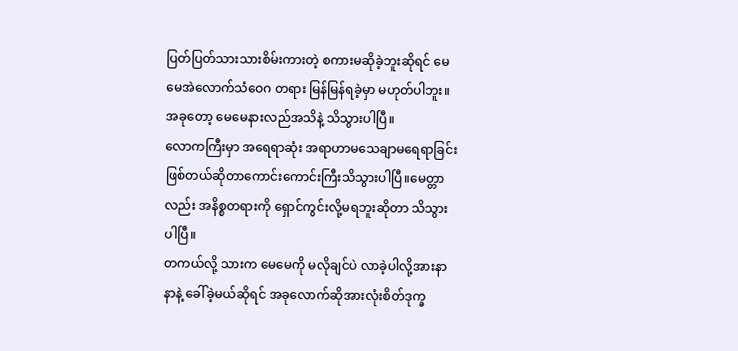ပြတ်ပြတ်သားသားစိမ်းကားတဲ့ စကားမဆိုခဲ့ဘူးဆိုရင် မေမေအဲလောက်သံဝေဂ တရား မြန်မြန်ရခဲ့မှာ မဟုတ်ပါဘူး။အခုတော့ မေမေနားလည်အသိနဲ့ သိသွားပါပြီ။
လောကကြီးမှာ အရေရာဆုံး အရာဟာမသေချာမရေရာခြင်းဖြစ်တယ်ဆိုတာကောင်းကောင်းကြီးသိသွားပါပြီ။မေတ္တာလည်း အနိစ္စတရားကို ရှောင်ကွင်းလို့မရဘူးဆိုတာ သိသွားပါပြီ။
တကယ်လို့ သားက မေမေကို မလိုချင်ပဲ လာခဲ့ပါလို့အားနာနာနဲ့ ခေါ်ခဲ့မယ်ဆိုရင် အခုလောက်ဆိုအားလုံးစိတ်ဒုက္ခ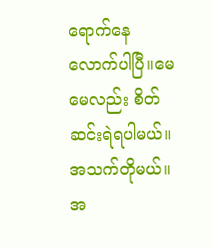ရောက်နေလောက်ပါပြီ။မေမေလည်း စိတ်ဆင်းရဲရပါမယ်။ အသက်တိုမယ်။
အ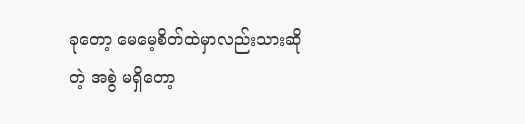ခုတော့ မေမေ့စိတ်ထဲမှာလည်းသားဆိုတဲ့ အစွဲ မရှိတော့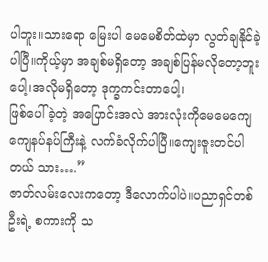ပါဘူး။သားရော မြေးပါ မေမေစိတ်ထဲမှာ လွတ်ချနိုင်ခဲ့ပါပြီ။ကိုယ့်မှာ အချစ်မရှိတော့ အချစ်ပြန်မလိုတော့ဘူးပေါ့၊အလိုမရှိတော့ ဒုက္ခကင်းတာပေါ့၊
ဖြစ်ပေါ်ခဲ့တဲ့ အပြောင်းအလဲ အားလုံးကိုမေမေကျေကျေနပ်နပ်ကြီးနဲ့ လက်ခံလိုက်ပါပြီ။ကျေးဇူးတင်ပါတယ် သား….”
ဇာတ်လမ်းလေးကတော့ ဒီလောက်ပါပဲ။ပညာရှင်တစ်ဦးရဲ့ စကားကို သ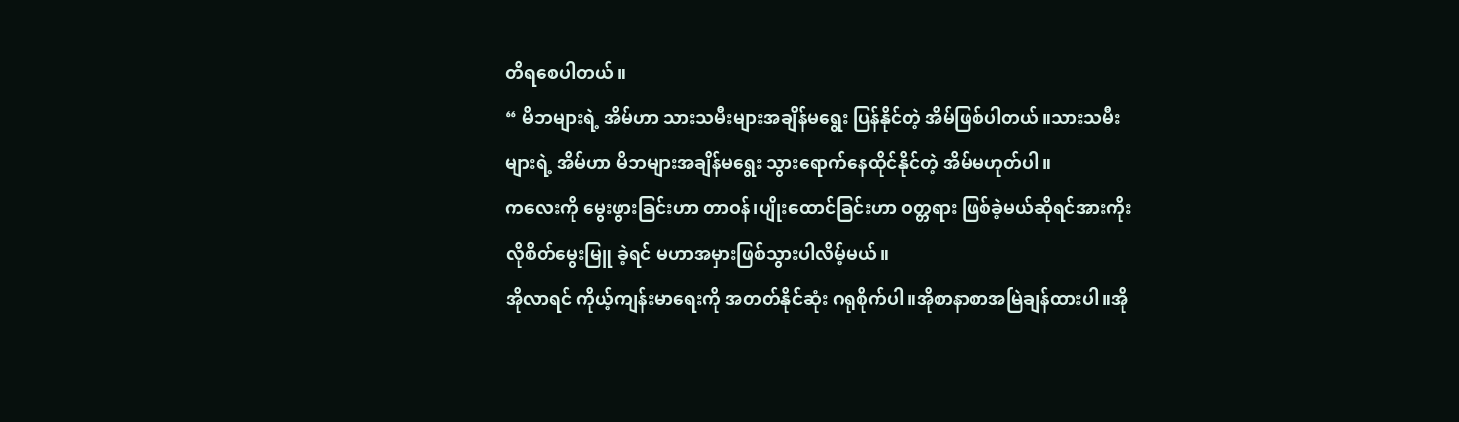တိရစေပါတယ်။
“ မိဘများရဲ့ အိမ်ဟာ သားသမီးများအချိန်မရွေး ပြန်နိုင်တဲ့ အိမ်ဖြစ်ပါတယ်။သားသမီးများရဲ့ အိမ်ဟာ မိဘများအချိန်မရွေး သွားရောက်နေထိုင်နိုင်တဲ့ အိမ်မဟုတ်ပါ။
ကလေးကို မွေးဖွားခြင်းဟာ တာဝန်၊ပျိုးထောင်ခြင်းဟာ ဝတ္တရား ဖြစ်ခဲ့မယ်ဆိုရင်အားကိုးလိုစိတ်မွေးမြူ ခဲ့ရင် မဟာအမှားဖြစ်သွားပါလိမ့်မယ်။
အိုလာရင် ကိုယ့်ကျန်းမာရေးကို အတတ်နိုင်ဆုံး ဂရုစိုက်ပါ။အိုစာနာစာအမြဲချန်ထားပါ။အို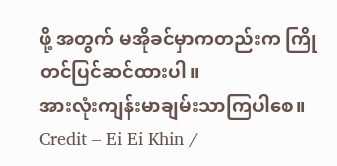ဖို့ အတွက် မအိုခင်မှာကတည်းက ကြိုတင်ပြင်ဆင်ထားပါ။
အားလုံးကျန်းမာချမ်းသာကြပါစေ။
Credit – Ei Ei Khin /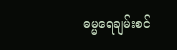ဓမ္မရေချမ်းစင်